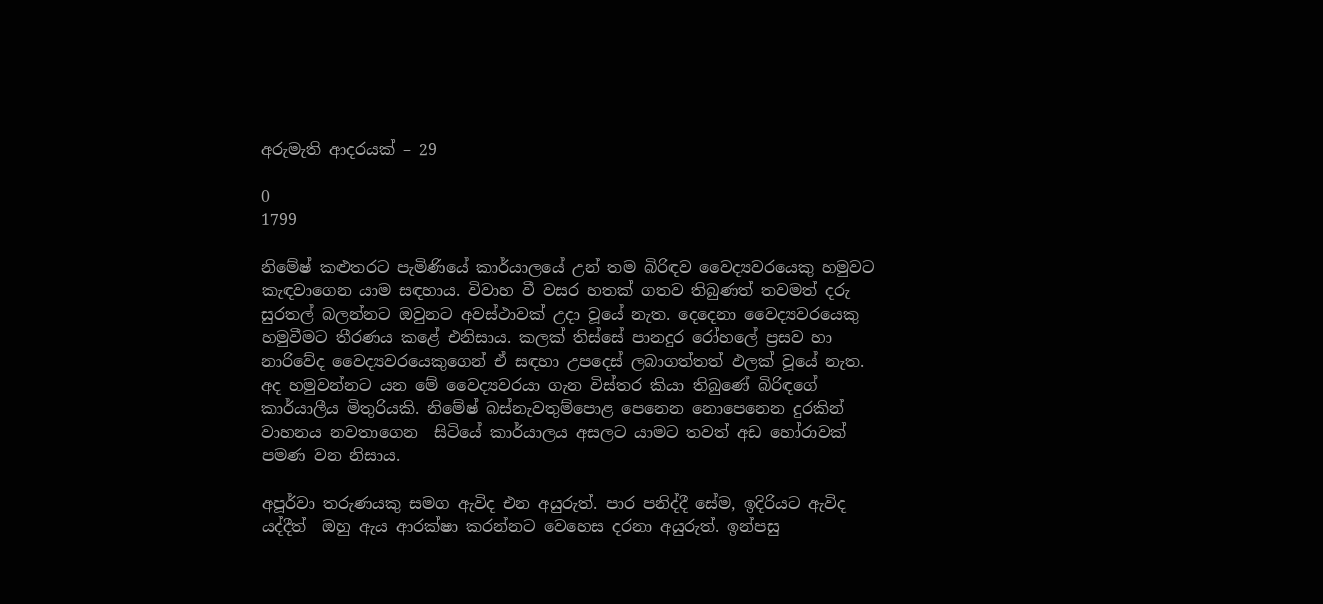අරුමැති ආදරයක් – 29

0
1799

නිමේෂ් කළුතරට පැමිණියේ කාර්යාලයේ උන් තම බිරිඳව වෛද්‍යවරයෙකු හමුවට කැඳවාගෙන යාම සඳහාය. විවාහ වී වසර හතක් ගතව තිබුණත් තවමත් දරු සුරතල් බලන්නට ඔවුනට අවස්ථාවක් උදා වූයේ නැත. දෙදෙනා වෛද්‍යවරයෙකු හමුවීමට තීරණය කළේ එනිසාය. කලක් තිස්සේ පානදුර රෝහලේ ප්‍රසව හා නාරිවේද වෛද්‍යවරයෙකුගෙන් ඒ සඳහා උපදෙස් ලබාගත්තත් ඵලක් වූයේ නැත. අද හමුවන්නට යන මේ වෛද්‍යවරයා ගැන විස්තර කියා තිබුණේ බිරිඳගේ කාර්යාලීය මිතුරියකි. නිමේෂ් බස්නැවතුම්පොළ පෙනෙන නොපෙනෙන දුරකින් වාහනය නවතාගෙන  සිටියේ කාර්යාලය අසලට යාමට තවත් අඩ හෝරාවක් පමණ වන නිසාය.

අපූර්වා තරුණයකු සමග ඇවිද එන අයුරුත්. පාර පනිද්දී සේම, ඉදිරියට ඇවිද යද්දීත්  ඔහු ඇය ආරක්ෂා කරන්නට වෙහෙස දරනා අයුරුත්. ඉන්පසු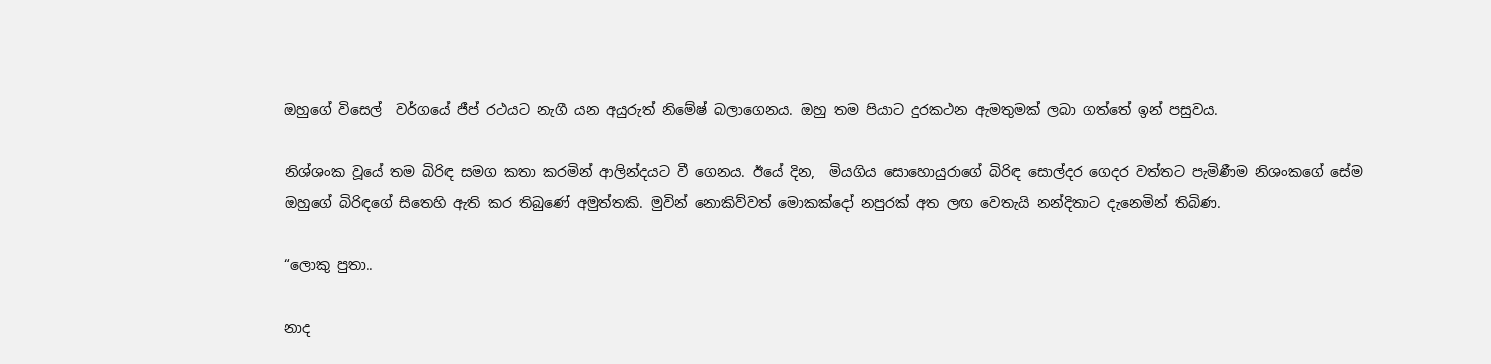ඔහුගේ විසෙල්  වර්ගයේ ජීප් රථයට නැගී යන අයුරුත් නිමේෂ් බලාගෙනය. ඔහු තම පියාට දුරකථන ඇමතුමක් ලබා ගත්තේ ඉන් පසුවය.

නිශ්ශංක වූයේ තම බිරිඳ සමග කතා කරමින් ආලින්දයට වී ගෙනය. ඊයේ දින,  මියගිය සොහොයුරාගේ බිරිඳ සොල්දර ගෙදර වත්තට පැමිණීම නිශංකගේ සේම ඔහුගේ බිරිඳගේ සිතෙහි ඇති කර තිබුණේ අමුත්තකි. මුවින් නොකිව්වත් මොකක්දෝ නපුරක් අත ලඟ වෙතැයි නන්දිතාට දැනෙමින් තිබිණ.

“ලොකු පුතා..

නාද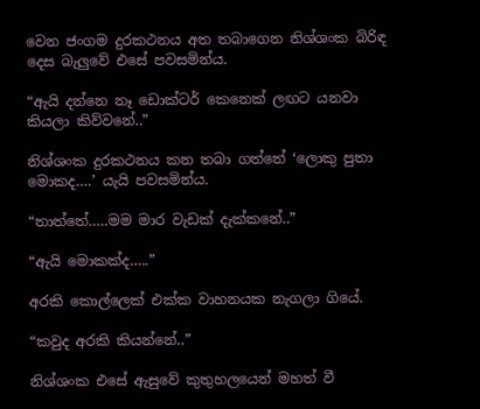වෙන ජංගම දුරකථනය අත තබාගෙන නිශ්ශංක බිරිඳ දෙස බැලුවේ එසේ පවසමින්ය.

“ඇයි දන්නෙ නෑ ඩොක්ටර් කෙනෙක් ලඟට යනවා කියලා කිව්වනේ..”

නිශ්ශංක දුරකථනය කන තබා ගත්තේ ‘ලොකු පුතා මොකද….’ යැයි පවසමින්ය.

“තාත්තේ…..මම මාර වැඩක් දැක්කනේ..”

“ඇයි මොකක්ද…..”

අරකි කොල්ලෙක් එක්ක වාහනයක නැගලා ගියේ.

“කවුද අරකි කියන්නේ..”

නිශ්ශංක එසේ ඇසුවේ කුතුහලයෙන් මහත් වී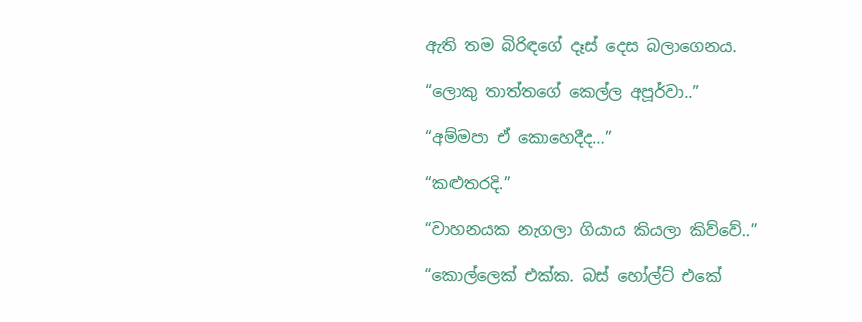ඇති තම බිරිඳගේ දෑස් දෙස බලාගෙනය.

“ලොකු තාත්තගේ කෙල්ල අපූර්වා..”

“අම්මපා ඒ කොහෙදීද…”

“කළුතරදි.”

“වාහනයක නැගලා ගියාය කියලා කිව්වේ..”

“කොල්ලෙක් එක්ක. බස් හෝල්ට් එකේ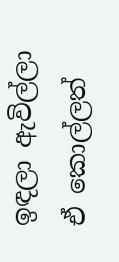ඉඳලා ඇවිල්ලා ඒ කොල්ලත්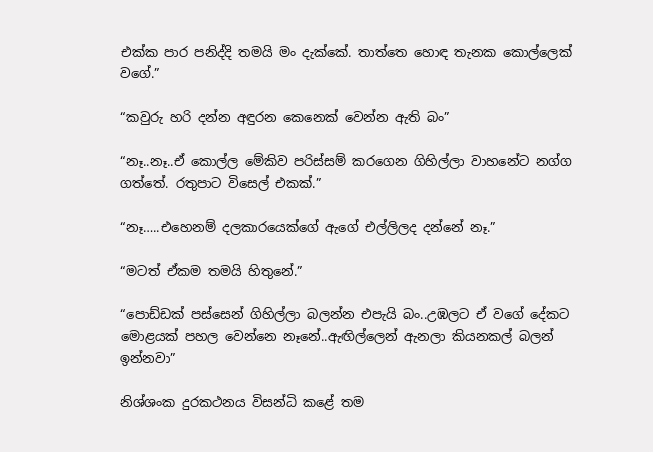එක්ක පාර පනිද්දි තමයි මං දැක්කේ. තාත්තෙ හොඳ තැනක කොල්ලෙක් වගේ.”

“කවුරු හරි දන්න අඳුරන කෙනෙක් වෙන්න ඇති බං”

“නෑ..නෑ..ඒ කොල්ල මේකිව පරිස්සම් කරගෙන ගිහිල්ලා වාහනේට නග්ග ගත්තේ. රතුපාට විසෙල් එකක්.”

“නෑ…..එහෙනම් දලකාරයෙක්ගේ ඇගේ එල්ලිලද දන්නේ නෑ.”

“මටත් ඒකම තමයි හිතුනේ.”

“පොඩ්ඩක් පස්සෙන් ගිහිල්ලා බලන්න එපැයි බං..උඹලට ඒ වගේ දේකට මොළයක් පහල වෙන්නෙ නෑනේ..ඇඟිල්ලෙන් ඇනලා කියනකල් බලන් ඉන්නවා”

නිශ්ශංක දුරකථනය විසන්ධි කළේ තම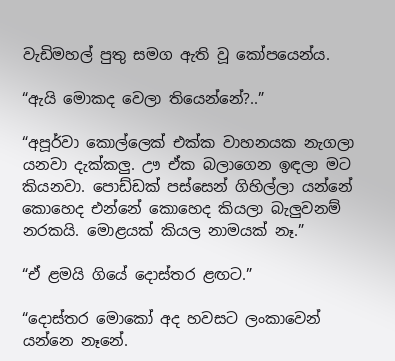වැඩිමහල් පුතු සමග ඇති වූ කෝපයෙන්ය.

“ඇයි මොකද වෙලා තියෙන්නේ?..”

“අපූර්වා කොල්ලෙක් එක්ක වාහනයක නැගලා යනවා දැක්කලු. ඌ ඒක බලාගෙන ඉඳලා මට කියනවා. පොඩ්ඩක් පස්සෙන් ගිහිල්ලා යන්නේ කොහෙද එන්නේ කොහෙද කියලා බැලුවනම් නරකයි. මොළයක් කියල නාමයක් නෑ.”

“ඒ ළමයි ගියේ දොස්තර ළඟට.”

“දොස්තර මොකෝ අද හවසට ලංකාවෙන් යන්නෙ නෑනේ.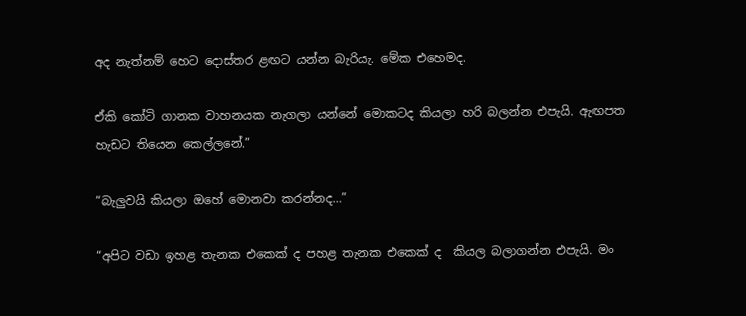අද නැත්නම් හෙට දොස්තර ළඟට යන්න බැරියැ. මේක එහෙමද.

ඒකි කෝටි ගානක වාහනයක නැගලා යන්නේ මොකටද කියලා හරි බලන්න එපැයි. ඇඟපත හැඩට තියෙන කෙල්ලනේ.”

“බැලුවයි කියලා ඔහේ මොනවා කරන්නද…”

“අපිට වඩා ඉහළ තැනක එකෙක් ද පහළ තැනක එකෙක් ද  කියල බලාගන්න එපැයි. මං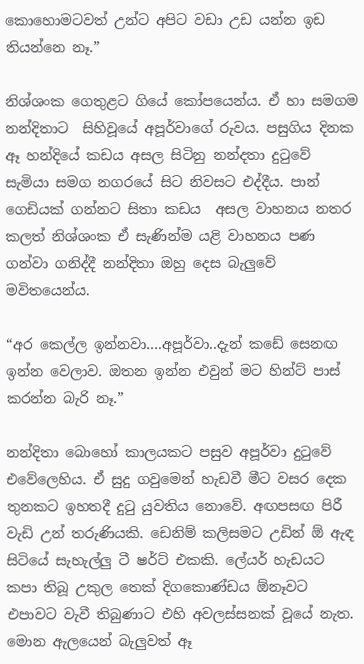කොහොමටවත් උන්ට අපිට වඩා උඩ යන්න ඉඩ තියන්නෙ නෑ.”

නිශ්ශංක ගෙතුළට ගියේ කෝපයෙන්ය. ඒ හා සමගම නන්දිතාට  සිහිවූයේ අපූර්වාගේ රුවය. පසුගිය දිනක ඈ හන්දියේ කඩය අසල සිටිනු නන්දතා දුටුවේ සැමියා සමග නගරයේ සිට නිවසට එද්දීය. පාන් ගෙඩියක් ගන්නට සිතා කඩය  අසල වාහනය නතර කලත් නිශ්ශංක ඒ සැණින්ම යළි වාහනය පණ ගන්වා ගනිද්දී නන්දිතා ඔහු දෙස බැලුවේ මවිතයෙන්ය.

“අර කෙල්ල ඉන්නවා….අපූර්වා..දැන් කඩේ සෙනඟ ඉන්න වෙලාව. ඔතන ඉන්න එවුන් මට හින්ට් පාස් කරන්න බැරි නෑ.”

නන්දිතා බොහෝ කාලයකට පසුව අපූර්වා දුටුවේ එවේලෙහිය. ඒ සුදු ගවුමෙන් හැඩවී මීට වසර දෙක තුනකට ඉහතදී දුටු යුවතිය නොවේ. අඟපසඟ පිරී වැඩි උන් තරුණියකි. ඩෙනිම් කලිසමට උඩින් ඕ ඇඳ සිටියේ සැහැල්ලු ටී ෂර්ට් එකකි. ලේයර් හැඩයට කපා තිබූ උකුල තෙක් දිගකොණ්ඩය ඕනෑවට එපාවට වැවී තිබුණාට එහි අවලස්සනක් වූයේ නැත. මොන ඇලයෙන් බැලුවත් ඈ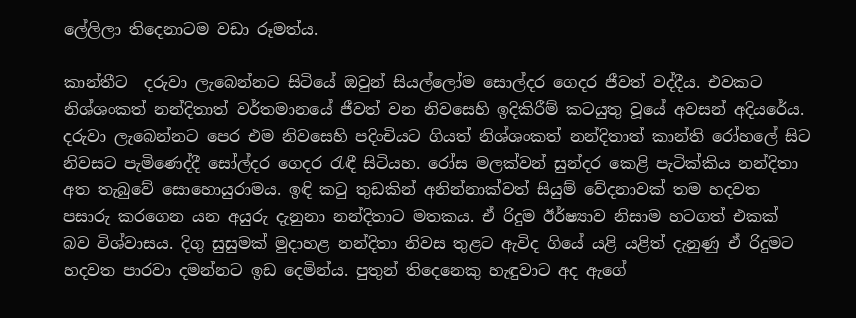ලේලිලා තිදෙනාටම වඩා රූමත්ය.

කාන්තීට  දරුවා ලැබෙන්නට සිටියේ ඔවුන් සියල්ලෝම සොල්දර ගෙදර ජීවත් වද්දීය. එවකට නිශ්ශංකත් නන්දිතාත් වර්තමානයේ ජීවත් වන නිවසෙහි ඉදිකිරීම් කටයුතු වූයේ අවසන් අදියරේය. දරුවා ලැබෙන්නට පෙර එම නිවසෙහි පදිංචියට ගියත් නිශ්ශංකත් නන්දිතාත් කාන්ති රෝහ‍ලේ සිට නිවසට පැමිණෙද්දී සෝල්දර ගෙදර රැඳී සිටියහ. රෝස මලක්වන් සුන්දර කෙළි පැටික්කිය නන්දිතා අත තැබුවේ සොහොයුරාමය. ඉඳි කටු තුඩකින් අනින්නාක්වත් සියුම් වේදනාවක් තම හදවත පසාරු කරගෙන යන අයුරු දැනුනා නන්දිතාට මතකය. ඒ රිදුම ඊර්ෂ්‍යාව නිසාම හටගත් එකක් බව විශ්වාසය. දිගු සුසුමක් මුදාහළ නන්දිතා නිවස තුළට ඇවිද ගියේ යළි යළිත් දැනුණු ඒ රිදුමට හදවත පාරවා දමන්නට ඉඩ දෙමින්ය. පුතුන් තිදෙනෙකු හැඳුවාට අද ඇගේ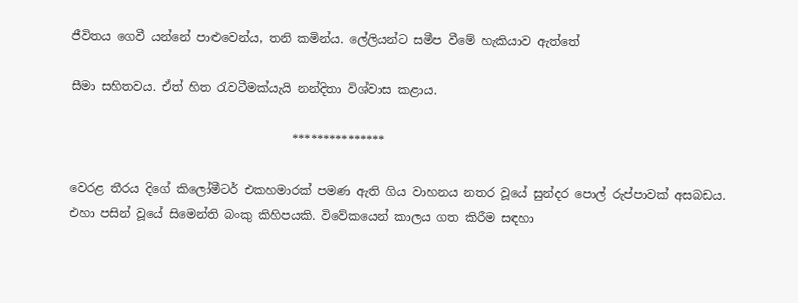ජීවිතය ගෙවී යන්නේ පාළුවෙන්ය, තනි කමින්ය. ලේලියන්ට සමීප වීමේ හැකියාව ඇත්තේ

සීමා සහිතවය. ඒත් හිත රැවටීමක්යැයි නන්දිතා විශ්වාස කළාය.

                                     ***************

වෙරළ තීරය දිගේ කිලෝමීටර් එකහමාරක් පමණ ඇති ගිය වාහනය නතර වූයේ සුන්දර පොල් රුප්පාවක් අසබඩය. එහා පසින් වූයේ සිමෙන්ති බංකු කිහිපයකි. විවේකයෙන් කාලය ගත කිරීම සඳහා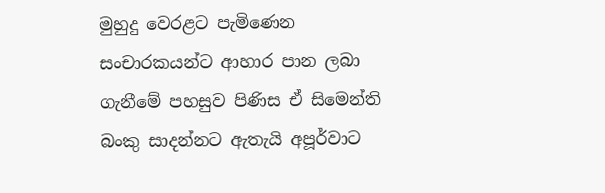මුහුදු වෙරළට පැමිණෙන සංචාරකයන්ට ආහාර පාන ලබා ගැනීමේ පහසුව පිණිස ඒ සිමෙන්ති බංකු සාදන්නට ඇතැයි අපූර්වාට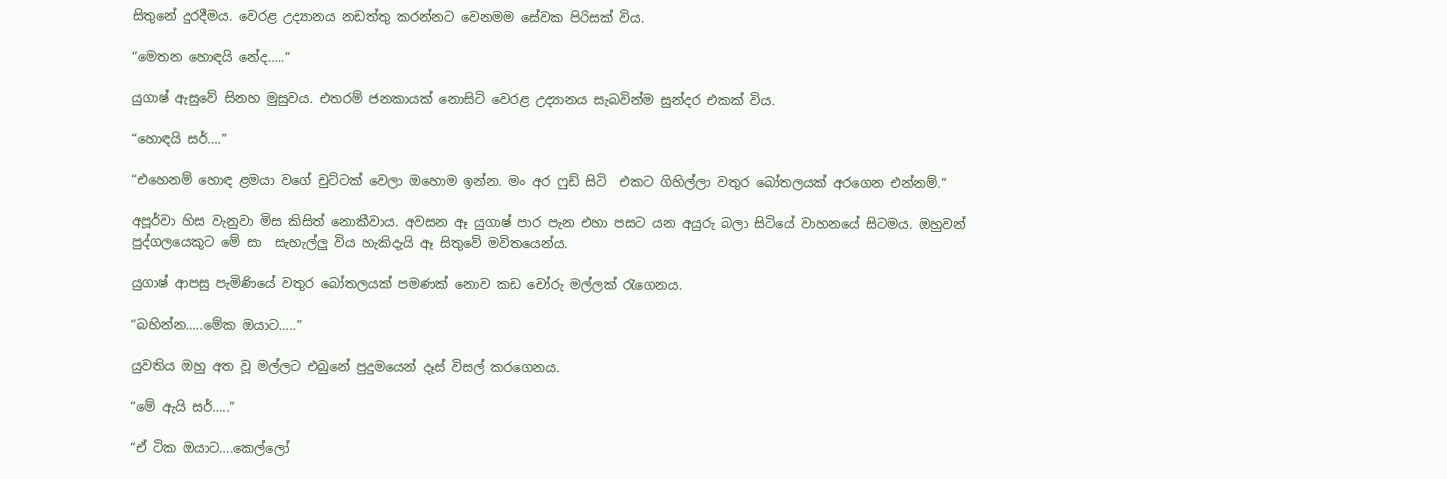සිතුනේ දුරදීමය. වෙරළ උද්‍යානය නඩත්තු කරන්නට වෙනමම සේවක පිරිසක් විය.

“මෙතන හොඳයි නේද…..”

යුගාෂ් ඇසුවේ සිනහ මුසුවය. එතරම් ජනකායක් නොසිටි වෙරළ උද්‍යානය සැබවින්ම සුන්දර එකක් විය.

“හොඳයි සර්….”

“එහෙනම් හොඳ ළමයා වගේ චුට්ටක් වෙලා ඔහොම ඉන්න. මං අර ෆුඩ් සිටි  එකට ගිහිල්ලා වතුර බෝතලයක් අරගෙන එන්නම්.”

අපූර්වා හිස වැනුවා මිස කිසිත් නොකීවාය. අවසන ඈ යුගාෂ් පාර පැන එහා පසට යන අයුරු බලා සිටියේ වාහනයේ සිටමය. ඔහුවන් පුද්ගලයෙකුට මේ සා  සැහැල්ලු විය හැකිදැයි ඈ සිතුවේ මවිතයෙන්ය.

යුගාෂ් ආපසු පැමිණියේ වතුර බෝතලයක් පමණක් නොව කඩ චෝරු මල්ලක් රැගෙනය.

“බහින්න…..මේක ඔයාට…..”

යුවතිය ඔහු අත වූ මල්ලට එබුනේ පුදුමයෙන් දෑස් විසල් කරගෙනය.

“මේ ඇයි සර්…..”

“ඒ ටික ඔයාට….කෙල්ලෝ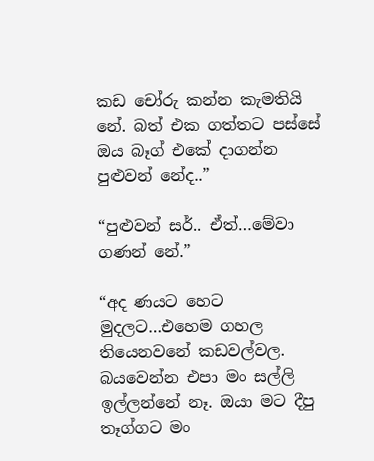කඩ චෝරු කන්න කැමතියි නේ. බත් එක ගත්තට පස්සේ ඔය බෑග් එකේ දාගන්න පුළුවන් නේද..”

“පුළුවන් සර්.. ඒත්…මේවා ගණන් නේ.”

“අද ණයට හෙට මුදලට…එහෙම ගහල තියෙනවනේ කඩවල්වල. බයවෙන්න එපා මං සල්ලි ඉල්ලන්නේ නෑ. ඔයා මට දීපු තෑග්ගට මං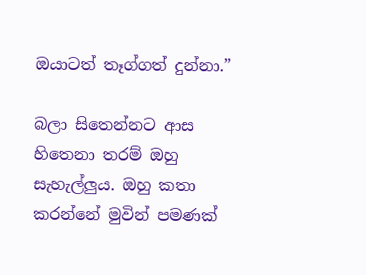ඔයාටත් තෑග්ගත් දුන්නා.”

බලා සිතෙන්නට ආස හිතෙනා තරම් ඔහු සැහැල්ලුය. ඔහු කතා කරන්නේ මුවින් පමණක්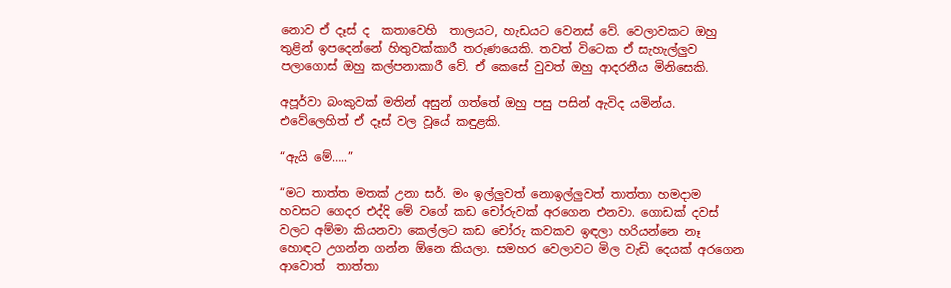නොව ඒ දෑස් ද  කතාවෙහි  තාලයට, හැඩයට වෙනස් වේ. වෙලාවකට ඔහු තුළින් ඉපදෙන්නේ හිතුවක්කාරී තරුණයෙකි. තවත් විටෙක ඒ සැහැල්ලුව පලාගොස් ඔහු කල්පනාකාරී වේ. ඒ කෙසේ වුවත් ඔහු ආදරනීය මිනිසෙකි.

අපූර්වා බංකුවක් මතින් අසුන් ගත්තේ ඔහු පසු පසින් ඇවිද යමින්ය. එවේලෙහිත් ඒ දෑස් වල වූයේ කඳුළකි.

“ඇයි මේ…..”

“මට තාත්ත මතක් උනා සර්. මං ඉල්ලුවත් නොඉල්ලුවත් තාත්තා හමදාම හවසට ගෙදර එද්දි මේ වගේ කඩ චෝරුවක් අරගෙන එනවා. ගොඩක් දවස් වලට අම්මා කියනවා කෙල්ලට කඩ චෝරු කවකව ඉඳලා හරියන්නෙ නෑ හොඳට උගන්න ගන්න ඕනෙ කියලා. සමහර වෙලාවට මිල වැඩි දෙයක් අරගෙන ආවොත්  තාත්තා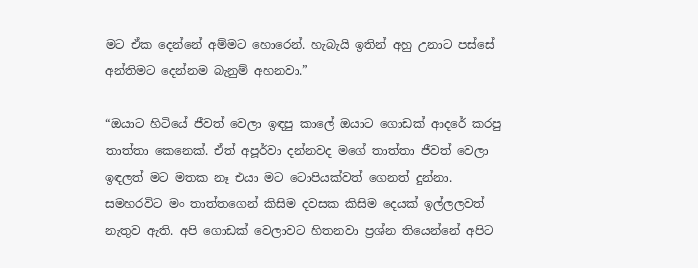මට ඒක දෙන්නේ අම්මට හොරෙන්. හැබැයි ඉතින් අහු උනාට පස්සේ අන්තිමට දෙන්නම බැනුම් අහනවා.”

“ඔයාට හිටියේ ජීවත් වෙලා ඉඳපු කාලේ ඔයාට ගොඩක් ආදරේ කරපු තාත්තා කෙනෙක්. ඒත් අපූර්වා දන්නවද මගේ තාත්තා ජීවත් වෙලා ඉඳලත් මට මතක නෑ එයා මට ටොපියක්වත් ගෙනත් දුන්නා. සමහරවිට මං තාත්තගෙන් කිසිම දවසක කිසිම දෙයක් ඉල්ලලවත් නැතුව ඇති. අපි ගොඩක් වෙලාවට හිතනවා ප්‍රශ්න තියෙන්නේ අපිට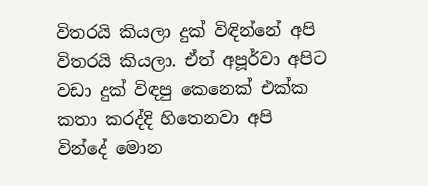විතරයි කියලා දුක් විඳින්නේ අපි විතරයි කියලා. ඒත් අපූර්වා අපිට වඩා දුක් විඳපු කෙනෙක් එක්ක කතා කරද්දි හිතෙනවා අපි වින්දේ මොන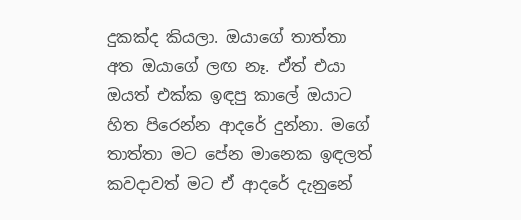දුකක්ද කියලා. ඔයාගේ තාත්තා අත ඔයාගේ ලඟ නෑ. ඒත් එයා ඔයත් එක්ක ඉඳපු කාලේ ඔයාට හිත පිරෙන්න ආදරේ දුන්නා. මගේ තාත්තා මට පේන මානෙක ඉඳලත් කවදාවත් මට ඒ ආදරේ දැනුනේ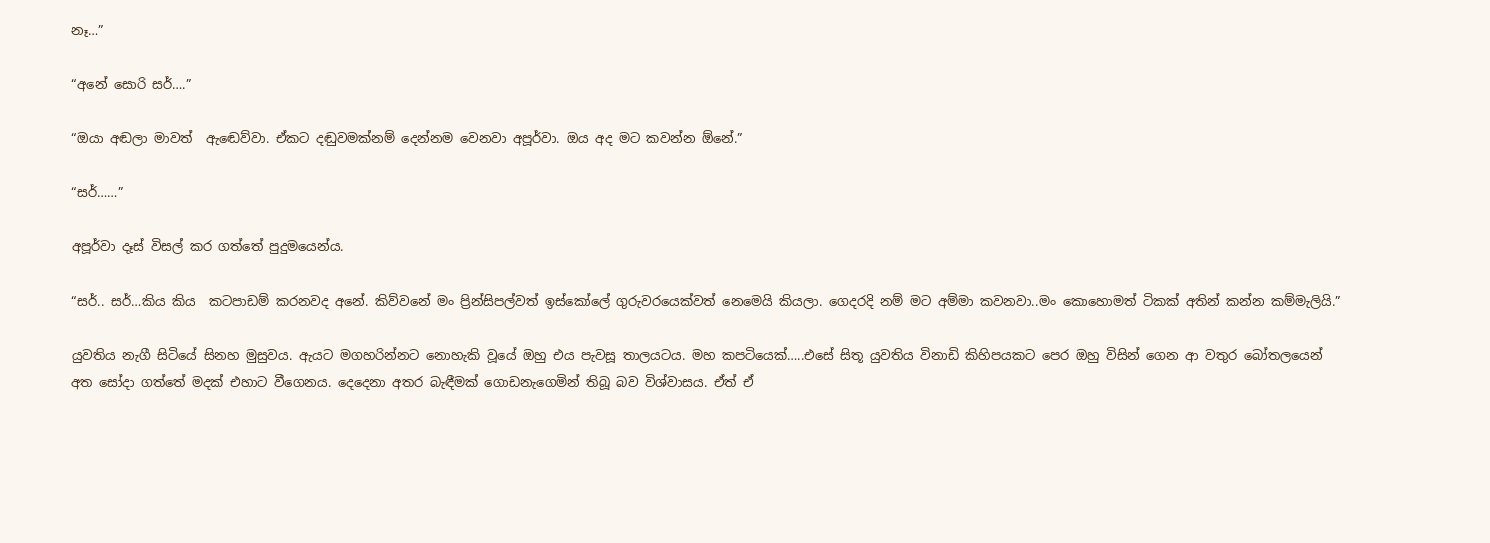නෑ…”

“අනේ සොරි සර්….”

“ඔයා අඬලා මාවත්  ඇඬෙව්වා. ඒකට දඬුවමක්නම් දෙන්නම වෙනවා අපූර්වා. ඔය අද මට කවන්න ඕනේ.”

“සර්……”

අපූර්වා දෑස් විසල් කර ගත්තේ පුදුමයෙන්ය.

“සර්.. සර්…කිය කිය  කටපාඩම් කරනවද අනේ. කිව්වනේ මං ප්‍රින්සිපල්වත් ඉස්කෝලේ ගුරුවරයෙක්වත් නෙමෙයි කියලා. ගෙදරදි නම් මට අම්මා කවනවා..මං කොහොමත් ටිකක් අතින් කන්න කම්මැලියි.”

යුවතිය නැගී සිටියේ සිනහ මුසුවය. ඇයට මගහරින්නට නොහැකි වූයේ ඔහු එය පැවසූ තාලයටය. මහ කපටියෙක්…..එසේ සිතූ යුවතිය විනාඩි කිහිපයකට පෙර ඔහු විසින් ගෙන ආ වතුර බෝතලයෙන් අත සෝදා ගත්තේ මදක් එහාට වීගෙනය. දෙදෙනා අතර බැඳීමක් ගොඩනැගෙමින් තිබූ බව විශ්වාසය. ඒත් ඒ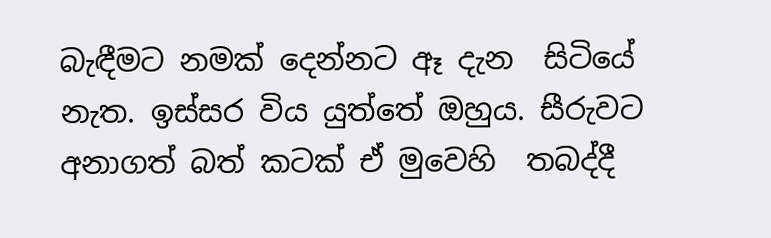බැඳීමට නමක් දෙන්නට ඈ දැන  සිටියේ නැත. ඉස්සර විය යුත්තේ ඔහුය. සීරුවට අනාගත් බත් කටක් ඒ මුවෙහි  තබද්දී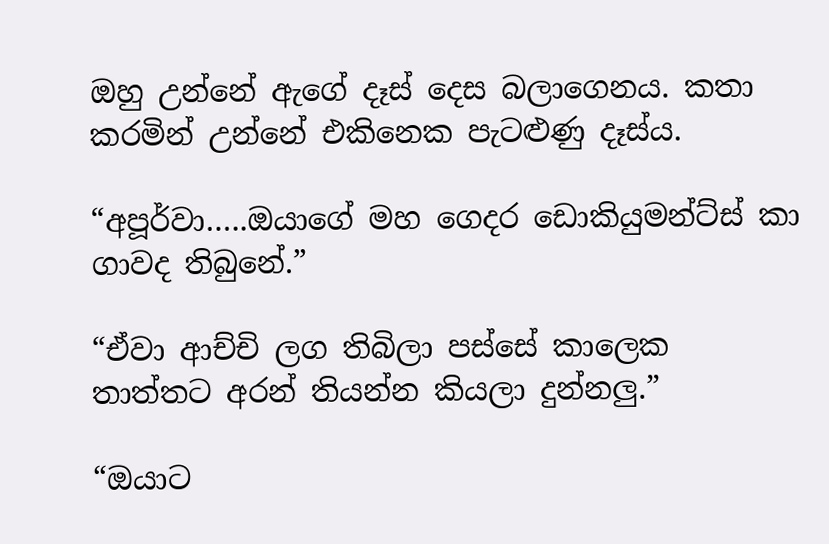ඔහු උන්නේ ඇගේ දෑස් දෙස බලාගෙනය. කතා කරමින් උන්නේ එකිනෙක පැටළුණු දෑස්ය.

“අපූර්වා…..ඔයාගේ මහ ගෙදර ඩොකියුමන්ට්ස් කා ගාවද තිබුනේ.”

“ඒවා ආච්චි ලග තිබිලා පස්සේ කාලෙක තාත්තට අරන් තියන්න කියලා දුන්නලු.”

“ඔයාට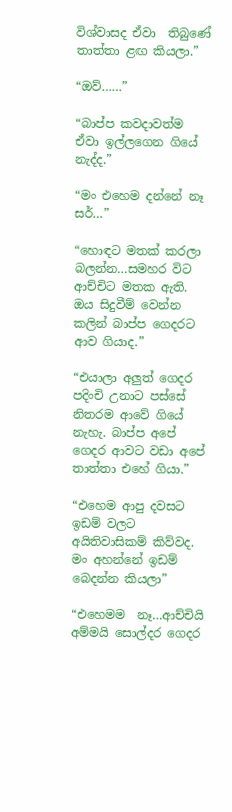විශ්වාසද ඒවා  තිබුණේ තාත්තා ළඟ කියලා.”

“ඔව්……”

“බාප්ප කවදාවත්ම ඒවා ඉල්ලගෙන ගියේ නැද්ද.”

“මං එහෙම දන්නේ නෑ සර්…”

“හොඳට මතක් කරලා බලන්න…සමහර විට ආච්චිට මතක ඇති. ඔය සිදුවීම් වෙන්න කලින් බාප්ප ගෙදරට ආව ගියාද.”

“එයාලා අලුත් ගෙදර පදිංචි උනාට පස්සේ නිතරම ආවේ ගියේ නැහැ. බාප්ප අපේ ගෙදර ආවට වඩා අපේ තාත්තා එහේ ගියා.”

“එහෙම ආපු දවසට ඉඩම් වලට අයිතිවාසිකම් කිව්වද. මං අහන්නේ ඉඩම් බෙදන්න කියලා”

“එහෙමම  නෑ…ආච්චියි අම්මයි සොල්දර ගෙදර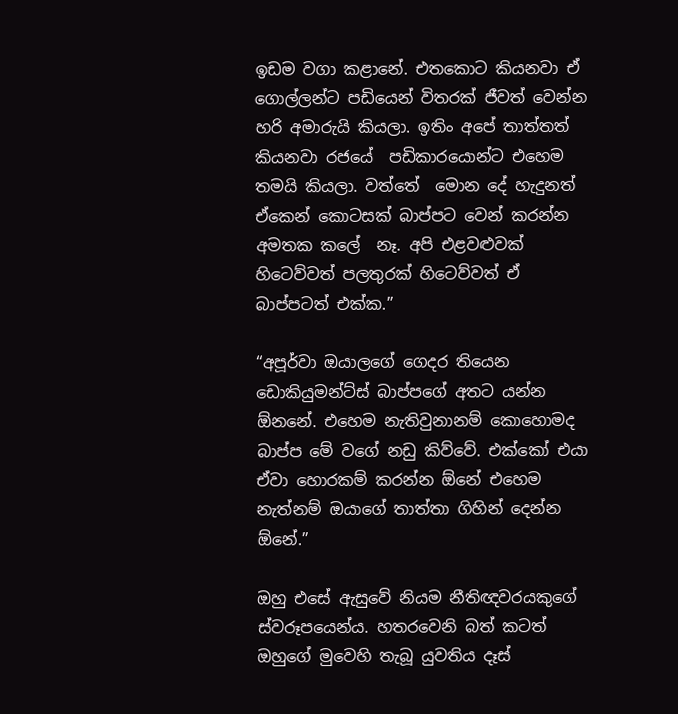ඉඩම වගා කළානේ. එතකොට කියනවා ඒ ගොල්ලන්ට පඩියෙන් විතරක් ජීවත් වෙන්න හරි අමාරුයි කියලා. ඉතිං අපේ තාත්තත් කියනවා රජයේ  පඩිකාරයොන්ට එහෙම තමයි කියලා. වත්තේ  මොන දේ හැදුනත් ඒකෙන් කොටසක් බාප්පට වෙන් කරන්න අමතක කලේ  නෑ. අපි එළවළුවක් හිටෙව්වත් පලතුරක් හිටෙව්වත් ඒ බාප්පටත් එක්ක.”

“අපූර්වා ඔයාලගේ ගෙදර තියෙන ඩොකියුමන්ට්ස් බාප්පගේ අතට යන්න ඕනනේ. එහෙම නැතිවුනානම් කොහොමද බාප්ප මේ වගේ නඩු කිව්වේ. එක්කෝ එයා ඒවා හොරකම් කරන්න ඕනේ එහෙම නැත්නම් ඔයාගේ තාත්තා ගිහින් දෙන්න ඕනේ.”

ඔහු එසේ ඇසුවේ නියම නීතිඥවරයකුගේ ස්වරූපයෙන්ය. හතරවෙනි බත් කටත් ඔහුගේ මුවෙහි තැබූ යුවතිය දෑස්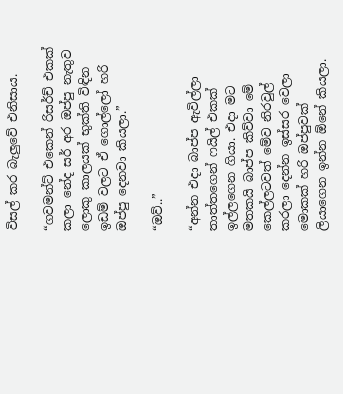විසල් කර බැලුවේ එනිසාය.

“ගවමන්ට් එකෙන් රිසර්ච් එකක් කලා නේද සර් අර ඔප්පු නැතුව ලොකු කාලයක් භුක්ති විඳින ඉඩම් වලට ඒ ගොල්ලෝ හරි ඔප්පු දෙනවා කියලා.”

“ඔව්..”

“අන්න එදා බාප්ප ඇවිල්ලා තාත්තගෙන් ෆයිල් එකක් ඉල්ලගෙන ගියා. එදා මට මතකයි බාප්ප කිව්වා මේ කෙල්ලටවත් මේව නිරවුල් කරලා දෙන්න ඉස්සර වෙලා මොකක් හරි ඔප්පුවක් ලියාගෙන ඉන්න ඕනේ කියලා.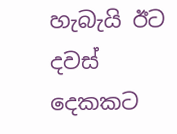හැබැයි ඊට දවස් දෙකකට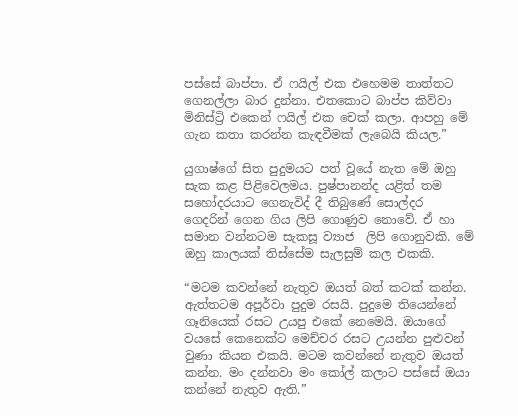පස්සේ බාප්පා. ඒ ෆයිල් එක එහෙමම තාත්තට ගෙනල්ලා බාර දුන්නා. එතකොට බාප්ප කිව්වා මිනිස්ට්‍රි එකෙන් ෆයිල් එක චෙක් කලා. ආපහු මේ ගැන කතා කරන්න කැඳවීමක් ලැබෙයි කියල.”

යුගාෂ්ගේ සිත පුදුමයට පත් වූයේ නැත මේ ඔහු සැක කළ පිළිවෙලමය. පුෂ්පානන්ද යළිත් තම සහෝදරයාට ගෙනැවිද් දී තිබුණේ සොල්දර  ගෙදරින් ගෙන ගිය ලිපි ගොණුව නොවේ. ඒ හා සමාන වන්නටම සැකසූ ව්‍යාජ  ලිපි ගොනුවකි. මේ ඔහු කාලයක් තිස්සේම සැලසුම් කල එකකි.

“මටම කවන්නේ නැතුව ඔයත් බත් කටක් කන්න. ඇත්තටම අපූර්වා පුදුම රසයි. පුදුමෙ තියෙන්නේ ගෑනියෙක් රසට උයපු එකේ නෙමෙයි. ඔයාගේ වයසේ කෙනෙක්ට මෙච්චර රසට උයන්න පුළුවන් වුණා කියන එකයි. මටම කවන්නේ නැතුව ඔයත් කන්න. මං දන්නවා මං කෝල් කලාට පස්සේ ඔයා කන්නේ නැතුව ඇති.”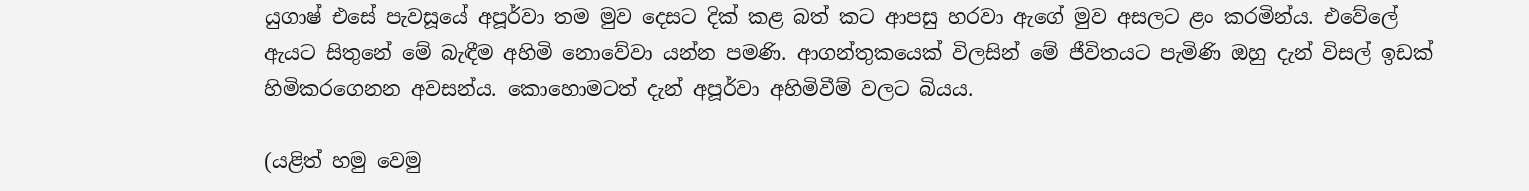යුගාෂ් එසේ පැවසූයේ අපූර්වා තම මුව දෙසට දික් කළ බත් කට ආපසු හරවා ඇගේ මුව අසලට ළං කරමින්ය. එවේලේ ඇයට සිතුනේ මේ බැඳීම අහිමි නොවේවා යන්න පමණි. ආගන්තුකයෙක් විලසින් මේ ජීවිතයට පැමිණි ඔහු දැන් විසල් ඉඩක් හිමිකරගෙනන අවසන්ය. කොහොමටත් දැන් අපූර්වා අහිමිවීම් වලට බියය.

(යළිත් හමු වෙමු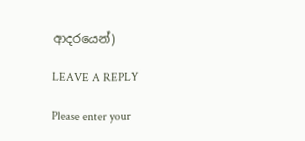ආදරයෙන්)

LEAVE A REPLY

Please enter your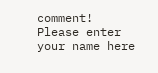comment!
Please enter your name here